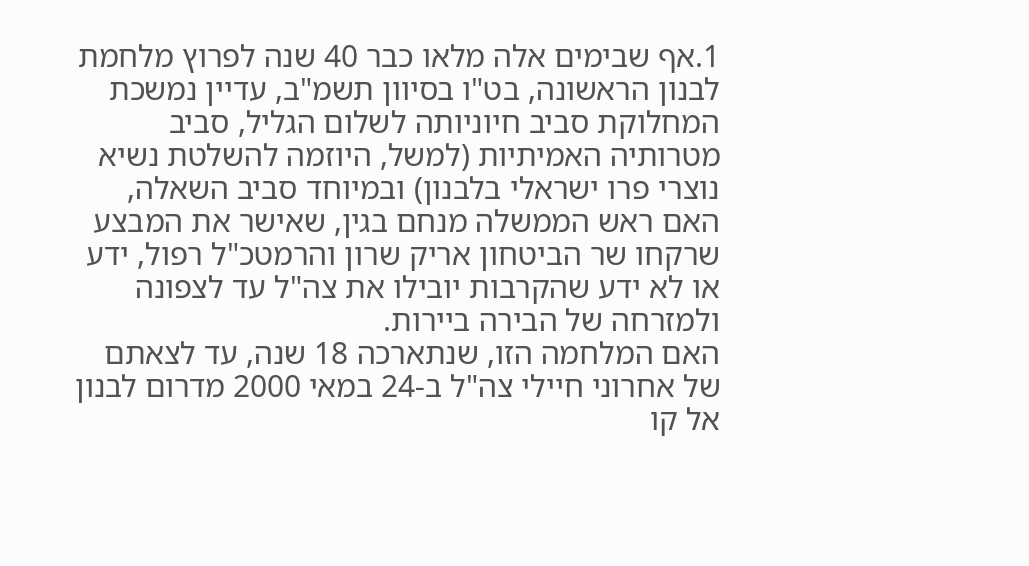1.אף שבימים אלה מלאו כבר 40 שנה לפרוץ מלחמת לבנון הראשונה, בט"ו בסיוון תשמ"ב, עדיין נמשכת המחלוקת סביב חיוניותה לשלום הגליל, סביב מטרותיה האמיתיות (למשל, היוזמה להשלטת נשיא נוצרי פרו ישראלי בלבנון) ובמיוחד סביב השאלה, האם ראש הממשלה מנחם בגין, שאישר את המבצע שרקחו שר הביטחון אריק שרון והרמטכ"ל רפול, ידע או לא ידע שהקרבות יובילו את צה"ל עד לצפונה ולמזרחה של הבירה ביירות.
האם המלחמה הזו, שנתארכה 18 שנה, עד לצאתם של אחרוני חיילי צה"ל ב-24 במאי 2000 מדרום לבנון אל קו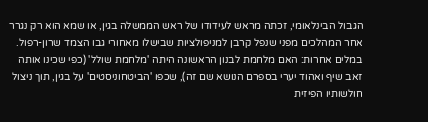הגבול הבינלאומי, זכתה מראש לעידודו של ראש הממשלה בגין, או שמא הוא רק נגרר אחר המהלכים מפני שנפל קרבן למניפולציות שבישלו מאחורי גבו הצמד שרון-רפול.
במלים אחרות: האם מלחמת לבנון הראשונה היתה 'מלחמת שולל' (כפי שכינו אותה זאב שיף ואהוד יערי בספרם הנושא שם זה), שכפו 'הביטחוניסטים' על בגין, תוך ניצול חולשותיו הפיזית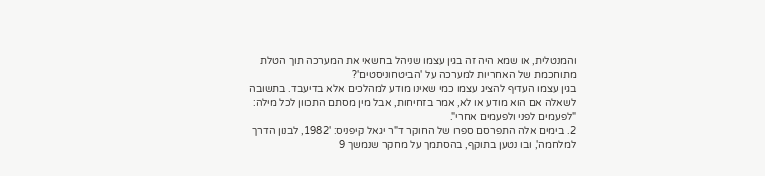והמנטלית, או שמא היה זה בגין עצמו שניהל בחשאי את המערכה תוך הטלת מתוחכמת של האחריות למערכה על 'הביטחוניסטים'?
בגין עצמו העדיף להציג עצמו כמי שאינו מודע למהלכים אלא בדיעבד. בתשובה לשאלה אם הוא מודע או לא, אמר בזחיחות, אבל מין מסתם התכוון לכל מילה: "לפעמים לפני ולפעמים אחרי".
2. בימים אלה התפרסם ספרו של החוקר ד"ר יגאל קיפניס: '1982, לבנון הדרך למלחמה', ובו נטען בתוקף, בהסתמך על מחקר שנמשך 9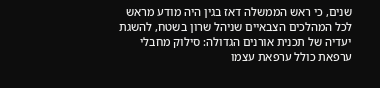שנים, כי ראש הממשלה דאז בגין היה מודע מראש לכל המהלכים הצבאיים שניהל שרון בשטח, להשגת יעדיה של תכנית אורנים הגדולה: סילוק מחבלי ערפאת כולל ערפאת עצמו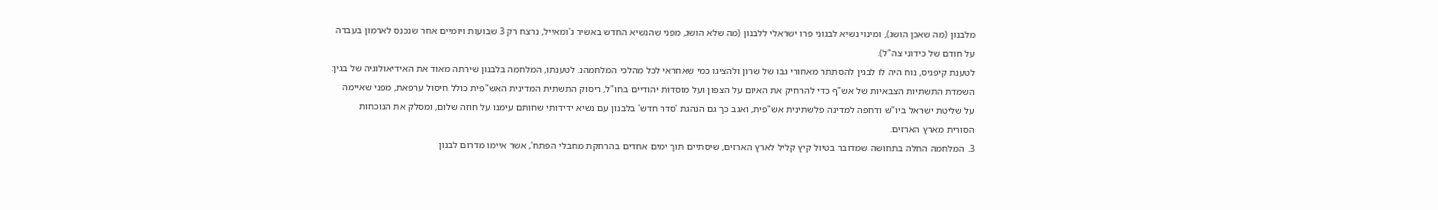מלבנון (מה שאכן הושג), ומינוי נשיא לבנוני פרו ישראלי ללבנון (מה שלא הושג, מפני שהנשיא החדש באשיר ג'ומאייל, נרצח רק 3 שבועות ויומיים אחר שנכנס לארמון בעבדה על חודם של כידוני צה"ל).
לטענת קיפניס, נוח היה לו לבגין להסתתר מאחורי גבו של שרון ולהציגו כמי שאחראי לכל מהלכי המלחמהנ. לטענתו, המלחמה בלבנון שירתה מאוד את האידיאולוגיה של בגין: השמדת התשתיות הצבאיות של אש"ף כדי להרחיק את האיום על הצפון ועל מוסדות יהודיים בחו"ל, ריסוק התשתית המדינית האש"פית כולל חיסול ערפאת, מפני שאיימה על שליטת ישראל ביו"ש ודחפה למדינה פלשתינית אש"פית, ואגב כך גם הנהגת 'סדר חדש' בלבנון עם נשיא ידידותי שחותם עימנו על חוזה שלום, ומסלק את הנוכחות הסורית מארץ הארזים.
3. המלחמה החלה בתחושה שמדובר בטיול קיץ קליל לארץ הארזים, שיסתיים תוך ימים אחדים בהרחקת מחבלי הפתח', אשר איימו מדרום לבנון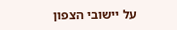על יישובי הצפון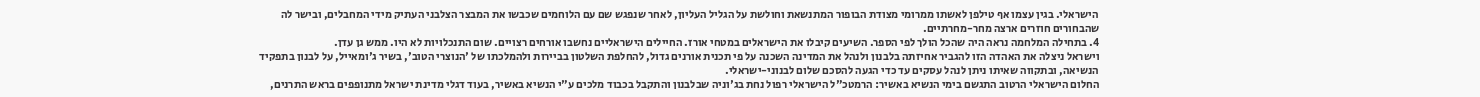הישראלי. בגין עצמו אף טילפן לאשתו ממרומי מצודת הבופור המתנשאת וחולשת על הגליל העליון, לאחר שנפגש שם עם הלוחמים שכבשו את המבצר הצלבני העתיק מידי המחבלים, ובישר לה שהבחורים חוזרים ארצה מחר-מחרתיים.
4. בתחילה המלחמה נראה היה שהכל הולך לפי הספר. השיעים קיבלו את הישראלים במטחי אורז. החיילים הישראליים נחשבו אורחים רצויים. שום התנכלויות לא היו. ממש גן עדן.
וישראל ניצלה את האהדה הזו להגביר אחיזתה בלבנון ולנהל את המדינה השכנה על פי תכנית אורנים גדול, להחלפת השלטון בביירות ולהמלכתו של 'הנוצרי הטוב', בשיר ג'ומאייל, על לבנון בתפקיד הנשיאה, ובתקווה שאיתו ניתן לנהל עסקים עד כדי הגעה להסכם שלום לבנוני-ישראלי.
החלום הישראלי הרטוב התגשם בימי הנשיא באשיר: הרמטכ"ל הישראלי רפול נחת בג'וניה שבלבנון והתקבל בכבוד מלכים ע"י הנשיא באשיר, בעוד דגלי מדינת ישראל מתנופפים בראש התרנים,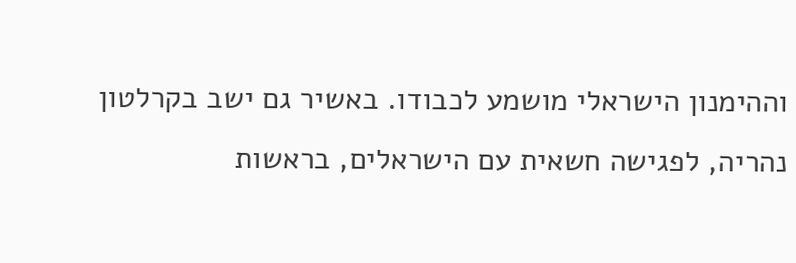וההימנון הישראלי מושמע לכבודו. באשיר גם ישב בקרלטון נהריה, לפגישה חשאית עם הישראלים, בראשות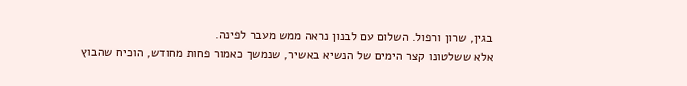בגין, שרון ורפול. השלום עם לבנון נראה ממש מעבר לפינה.
אלא ששלטונו קצר הימים של הנשיא באשיר, שנמשך כאמור פחות מחודש, הוכיח שהבוץ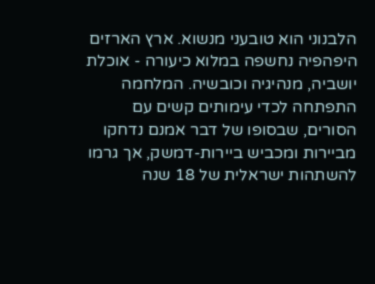הלבנוני הוא טובעני מנשוא. ארץ הארזים היפהפיה נחשפה במלוא כיעורה - אוכלת יושביה, מנהיגיה וכובשיה. המלחמה התפתחה לכדי עימותים קשים עם הסורים, שבסופו של דבר אמנם נדחקו מביירות ומכביש ביירות-דמשק, אך גרמו להשתהות ישראלית של 18 שנה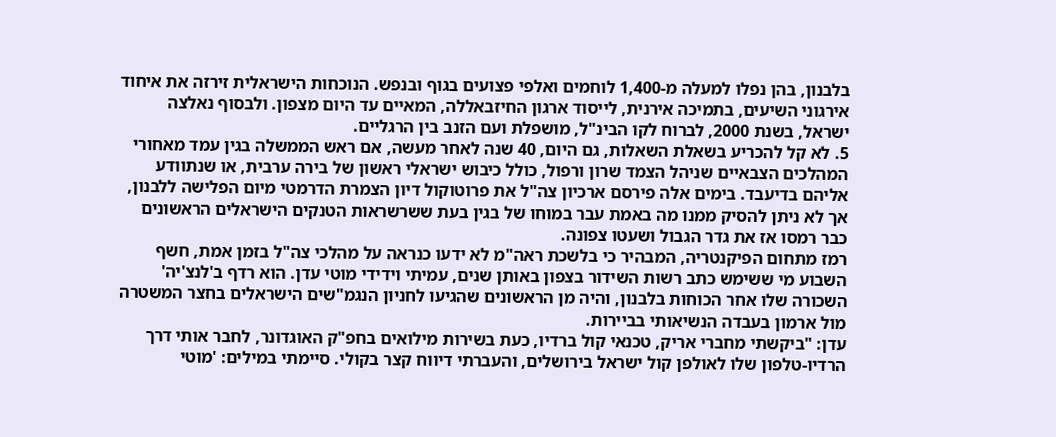בלבנון, בהן נפלו למעלה מ-1,400 לוחמים ואלפי פצועים בגוף ובנפש. הנוכחות הישראלית זירזה את איחוד אירגוני השיעים, בתמיכה אירנית, לייסוד ארגון החיזבאללה, המאיים עד היום מצפון. ולבסוף נאלצה ישראל, בשנת 2000, לברוח לקו הבינ"ל, מושפלת ועם הזנב בין הרגליים.
5. לא קל להכריע בשאלת השאלות, גם היום, 40 שנה לאחר מעשה, אם ראש הממשלה בגין עמד מאחורי המהלכים הצבאיים שניהל הצמד שרון ורפול, כולל כיבוש ישראלי ראשון של בירה ערבית, או שנתוודע אליהם בדיעבד. בימים אלה פירסם ארכיון צה"ל את פרוטוקול דיון הצמרת הדרמטי מיום הפלישה ללבנון, אך לא ניתן להסיק ממנו מה באמת עבר במוחו של בגין בעת ששרשראות הטנקים הישראלים הראשונים כבר רמסו אז את גדר הגבול ושעטו צפונה.
רמז מתחום הפיקנטריה, המבהיר כי בלשכת ראה"מ לא ידעו כנראה על מהלכי צה"ל בזמן אמת, חשף השבוע מי ששימש כתב רשות השידור בצפון באותן שנים, עמיתי וידידי מוטי עדן. הוא רדף ב'לנצ'יה' השכורה שלו אחר הכוחות בלבנון, והיה מן הראשונים שהגיעו לחניון הנגמ"שים הישראלים בחצר המשטרה מול ארמון בעבדה הנשיאותי בביירות.
עדן: "ביקשתי מחברי אריק, טכנאי קול ברדיו, כעת בשירות מילואים בחפ"ק האוגדונר, לחבר אותי דרך הרדיו-טלפון שלו לאולפן קול ישראל בירושלים, והעברתי דיווח קצר בקולי. סיימתי במילים: 'מוטי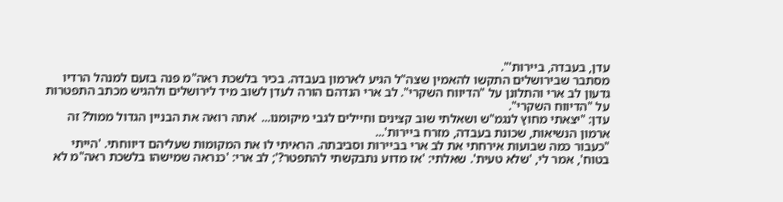עדן, בעבדה, ביירות'".
מסתבר שבירושלים התקשו להאמין שצה"ל הגיע לארמון בעבדה. בכיר בלשכת ראה"מ פנה בזעם למנהל הרדיו גדעון לב ארי והתלונן על "הדיווח השקרי". לב ארי הנדהם הורה לעדן לשוב מיד לירושלים ולהגיש מכתב התפטרות על "הדיווח השקרי".
עדן: "יצאתי מחוץ לנגמ"ש ושאלתי שוב קצינים וחיילים לגבי מיקומנו... 'אתה רואה את הבניין הגדול ממול? זה ארמון הנשיאות, שכונת בעבדה, מזרח ביירות'...
"כעבור כמה שבועות אירחתי את לב ארי בביירות וסביבתה. הראיתי לו את המקומות שעליהם דיווחתי. 'הייתי בטוח', אמר לי, 'שלא טעית'. שאלתי: 'אז מדוע נתבקשתי להתפטר?'; לב ארי: 'כנראה שמישהו בלשכת ראה"מ לא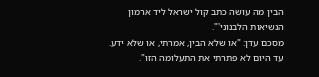הבין מה עושה כתב קול ישראל ליד ארמון הנשיאות הלבנוני'".
מסכם עדן: "או שלא הבין, אמרתי, או שלא ידע. עד היום לא פתרתי את התעלומה הזו".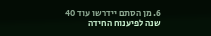6. מן הסתם יידרשו עוד 40 שנה לפיענוח החידה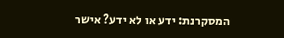המסקרנת: ידע או לא ידע? אישר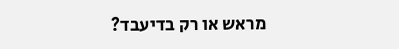מראש או רק בדיעבד?